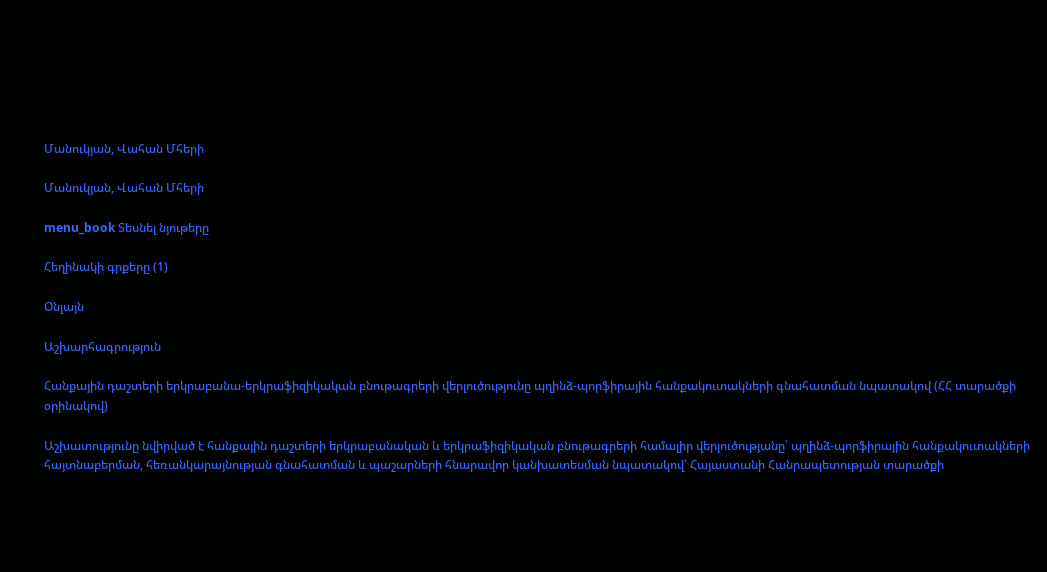Մանուկյան, Վահան Մհերի

Մանուկյան, Վահան Մհերի

menu_book Տեսնել նյութերը

Հեղինակի գրքերը (1)

Օնլայն

Աշխարհագրություն

Հանքային դաշտերի երկրաբանա-երկրաֆիզիկական բնութագրերի վերլուծությունը պղինձ-պորֆիրային հանքակուտակների գնահատման նպատակով (ՀՀ տարածքի օրինակով)

Աշխատությունը նվիրված է հանքային դաշտերի երկրաբանական և երկրաֆիզիկական բնութագրերի համալիր վերլուծությանը՝ պղինձ-պորֆիրային հանքակուտակների հայտնաբերման, հեռանկարայնության գնահատման և պաշարների հնարավոր կանխատեսման նպատակով՝ Հայաստանի Հանրապետության տարածքի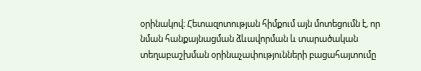օրինակով։ Հետազոտության հիմքում այն մոտեցումն է, որ նման հանքայնացման ձևավորման և տարածական տեղաբաշխման օրինաչափությունների բացահայտումը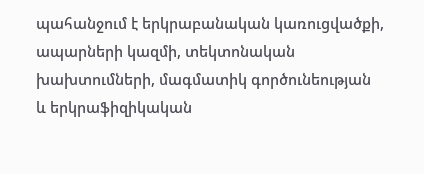պահանջում է երկրաբանական կառուցվածքի, ապարների կազմի, տեկտոնական խախտումների, մագմատիկ գործունեության և երկրաֆիզիկական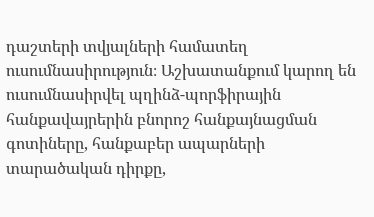դաշտերի տվյալների համատեղ ուսումնասիրություն։ Աշխատանքում կարող են ուսումնասիրվել պղինձ-պորֆիրային հանքավայրերին բնորոշ հանքայնացման գոտիները, հանքաբեր ապարների տարածական դիրքը,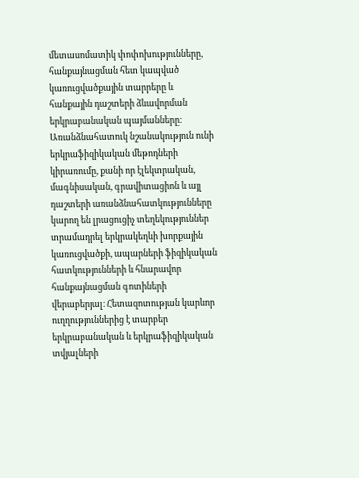մետասոմատիկ փոփոխությունները, հանքայնացման հետ կապված կառուցվածքային տարրերը և հանքային դաշտերի ձևավորման երկրաբանական պայմանները։ Առանձնահատուկ նշանակություն ունի երկրաֆիզիկական մեթոդների կիրառումը, քանի որ էլեկտրական, մագնիսական, գրավիտացիոն և այլ դաշտերի առանձնահատկությունները կարող են լրացուցիչ տեղեկություններ տրամադրել երկրակեղևի խորքային կառուցվածքի, ապարների ֆիզիկական հատկությունների և հնարավոր հանքայնացման գոտիների վերաբերյալ։ Հետազոտության կարևոր ուղղություններից է տարբեր երկրաբանական և երկրաֆիզիկական տվյալների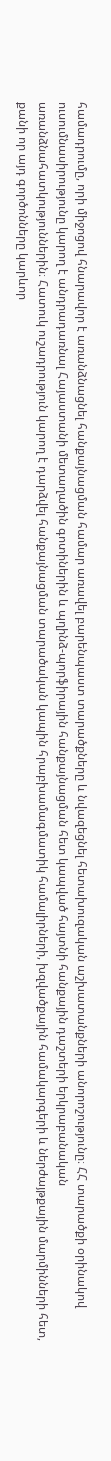համադրումը, որի միջոցով հնարավոր է առանձնացնել հանքայնացման համար առավել բարենպաստ տարածքները և նվազեցնել հետախուզական աշխատանքների անորոշությունը։ ՀՀ տարածքի օրինակով ուսումնասիրությունը կարող է անդրադառնալ Հայաստանի մետաղածին գոտիներին և պղինձ-պորֆիրային հանքայնացման հետ կապված հայտնի հանքային դաշտերի երկրաբանական առանձնահատկություններին։ Հատուկ ուշադրություն կարող է դարձվել հանքայնացման տարածական կապին հրաբխամագմատիկ համալիրների, խզվածքային համակարգերի և ներժայթքային մարմինների հետ, քանի որ այդ գործոնները կարևոր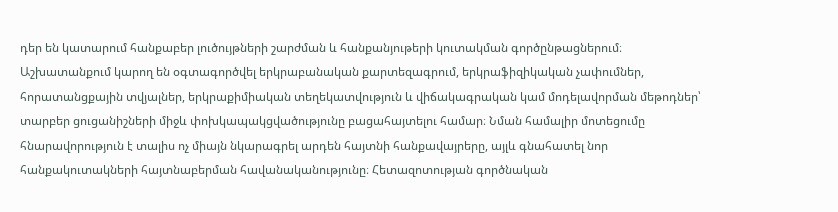դեր են կատարում հանքաբեր լուծույթների շարժման և հանքանյութերի կուտակման գործընթացներում։ Աշխատանքում կարող են օգտագործվել երկրաբանական քարտեզագրում, երկրաֆիզիկական չափումներ, հորատանցքային տվյալներ, երկրաքիմիական տեղեկատվություն և վիճակագրական կամ մոդելավորման մեթոդներ՝ տարբեր ցուցանիշների միջև փոխկապակցվածությունը բացահայտելու համար։ Նման համալիր մոտեցումը հնարավորություն է տալիս ոչ միայն նկարագրել արդեն հայտնի հանքավայրերը, այլև գնահատել նոր հանքակուտակների հայտնաբերման հավանականությունը։ Հետազոտության գործնական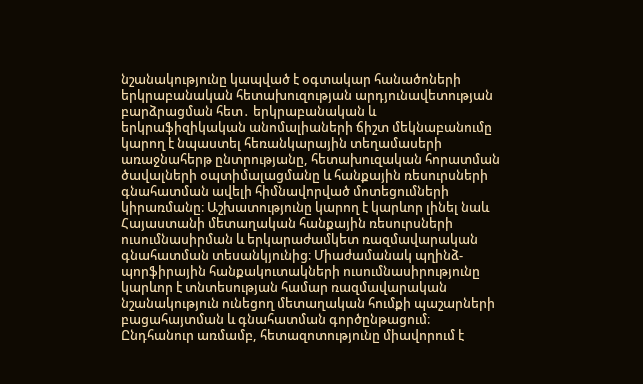նշանակությունը կապված է օգտակար հանածոների երկրաբանական հետախուզության արդյունավետության բարձրացման հետ․ երկրաբանական և երկրաֆիզիկական անոմալիաների ճիշտ մեկնաբանումը կարող է նպաստել հեռանկարային տեղամասերի առաջնահերթ ընտրությանը, հետախուզական հորատման ծավալների օպտիմալացմանը և հանքային ռեսուրսների գնահատման ավելի հիմնավորված մոտեցումների կիրառմանը։ Աշխատությունը կարող է կարևոր լինել նաև Հայաստանի մետաղական հանքային ռեսուրսների ուսումնասիրման և երկարաժամկետ ռազմավարական գնահատման տեսանկյունից։ Միաժամանակ պղինձ-պորֆիրային հանքակուտակների ուսումնասիրությունը կարևոր է տնտեսության համար ռազմավարական նշանակություն ունեցող մետաղական հումքի պաշարների բացահայտման և գնահատման գործընթացում։ Ընդհանուր առմամբ, հետազոտությունը միավորում է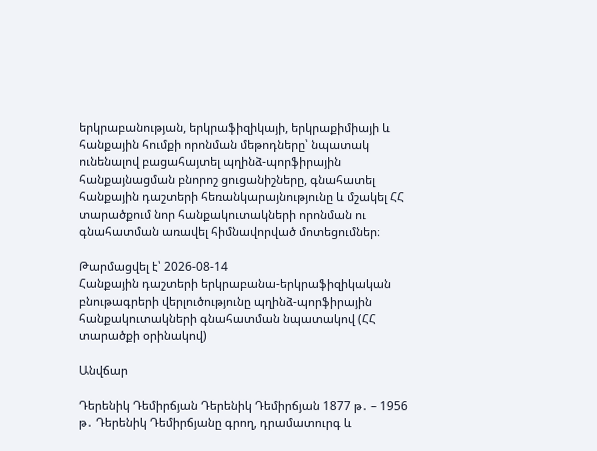երկրաբանության, երկրաֆիզիկայի, երկրաքիմիայի և հանքային հումքի որոնման մեթոդները՝ նպատակ ունենալով բացահայտել պղինձ-պորֆիրային հանքայնացման բնորոշ ցուցանիշները, գնահատել հանքային դաշտերի հեռանկարայնությունը և մշակել ՀՀ տարածքում նոր հանքակուտակների որոնման ու գնահատման առավել հիմնավորված մոտեցումներ։

Թարմացվել է՝ 2026-08-14
Հանքային դաշտերի երկրաբանա-երկրաֆիզիկական բնութագրերի վերլուծությունը պղինձ-պորֆիրային հանքակուտակների գնահատման նպատակով (ՀՀ տարածքի օրինակով)

Անվճար

Դերենիկ Դեմիրճյան Դերենիկ Դեմիրճյան 1877 թ․ – 1956 թ․ Դերենիկ Դեմիրճյանը գրող, դրամատուրգ և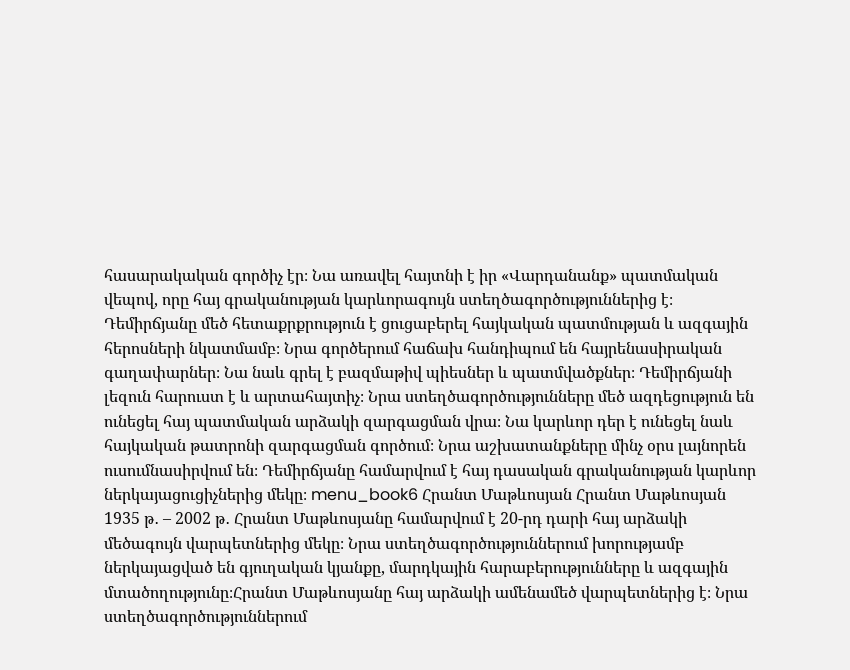հասարակական գործիչ էր։ Նա առավել հայտնի է իր «Վարդանանք» պատմական վեպով, որը հայ գրականության կարևորագույն ստեղծագործություններից է։ Դեմիրճյանը մեծ հետաքրքրություն է ցուցաբերել հայկական պատմության և ազգային հերոսների նկատմամբ։ Նրա գործերում հաճախ հանդիպում են հայրենասիրական գաղափարներ։ Նա նաև գրել է բազմաթիվ պիեսներ և պատմվածքներ։ Դեմիրճյանի լեզուն հարուստ է և արտահայտիչ։ Նրա ստեղծագործությունները մեծ ազդեցություն են ունեցել հայ պատմական արձակի զարգացման վրա։ Նա կարևոր դեր է ունեցել նաև հայկական թատրոնի զարգացման գործում։ Նրա աշխատանքները մինչ օրս լայնորեն ուսումնասիրվում են։ Դեմիրճյանը համարվում է հայ դասական գրականության կարևոր ներկայացուցիչներից մեկը։ menu_book6 Հրանտ Մաթևոսյան Հրանտ Մաթևոսյան 1935 թ․ – 2002 թ․ Հրանտ Մաթևոսյանը համարվում է 20-րդ դարի հայ արձակի մեծագույն վարպետներից մեկը։ Նրա ստեղծագործություններում խորությամբ ներկայացված են գյուղական կյանքը, մարդկային հարաբերությունները և ազգային մտածողությունը։Հրանտ Մաթևոսյանը հայ արձակի ամենամեծ վարպետներից է։ Նրա ստեղծագործություններում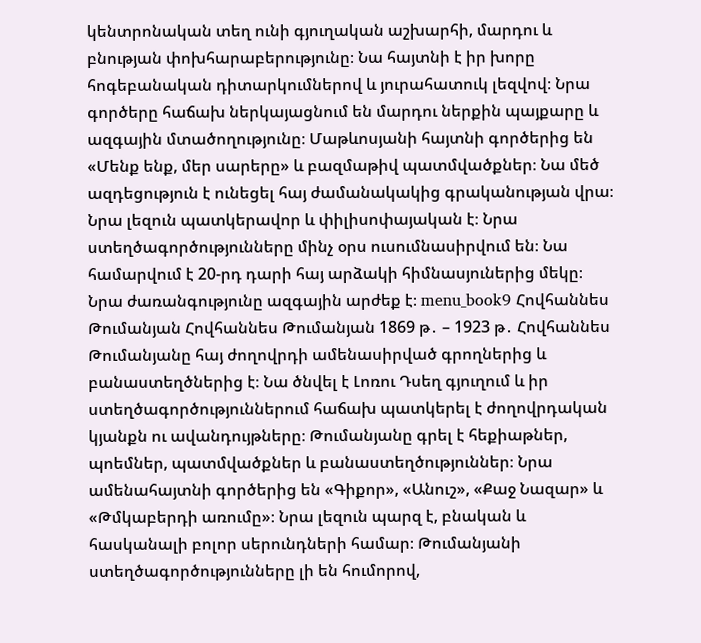կենտրոնական տեղ ունի գյուղական աշխարհի, մարդու և բնության փոխհարաբերությունը։ Նա հայտնի է իր խորը հոգեբանական դիտարկումներով և յուրահատուկ լեզվով։ Նրա գործերը հաճախ ներկայացնում են մարդու ներքին պայքարը և ազգային մտածողությունը։ Մաթևոսյանի հայտնի գործերից են «Մենք ենք, մեր սարերը» և բազմաթիվ պատմվածքներ։ Նա մեծ ազդեցություն է ունեցել հայ ժամանակակից գրականության վրա։ Նրա լեզուն պատկերավոր և փիլիսոփայական է։ Նրա ստեղծագործությունները մինչ օրս ուսումնասիրվում են։ Նա համարվում է 20-րդ դարի հայ արձակի հիմնասյուներից մեկը։ Նրա ժառանգությունը ազգային արժեք է։ menu_book9 Հովհաննես Թումանյան Հովհաննես Թումանյան 1869 թ․ – 1923 թ․ Հովհաննես Թումանյանը հայ ժողովրդի ամենասիրված գրողներից և բանաստեղծներից է։ Նա ծնվել է Լոռու Դսեղ գյուղում և իր ստեղծագործություններում հաճախ պատկերել է ժողովրդական կյանքն ու ավանդույթները։ Թումանյանը գրել է հեքիաթներ, պոեմներ, պատմվածքներ և բանաստեղծություններ։ Նրա ամենահայտնի գործերից են «Գիքոր», «Անուշ», «Քաջ Նազար» և «Թմկաբերդի առումը»։ Նրա լեզուն պարզ է, բնական և հասկանալի բոլոր սերունդների համար։ Թումանյանի ստեղծագործությունները լի են հումորով,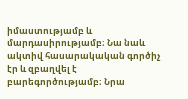իմաստությամբ և մարդասիրությամբ։ Նա նաև ակտիվ հասարակական գործիչ էր և զբաղվել է բարեգործությամբ։ Նրա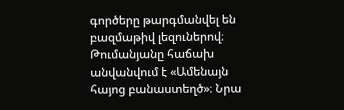գործերը թարգմանվել են բազմաթիվ լեզուներով։ Թումանյանը հաճախ անվանվում է «Ամենայն հայոց բանաստեղծ»։ Նրա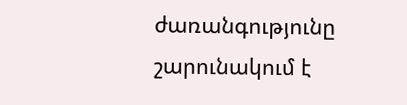ժառանգությունը շարունակում է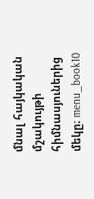մնալ հայկական մշակույթի հիմնասյուներից մեկը։ menu_book10